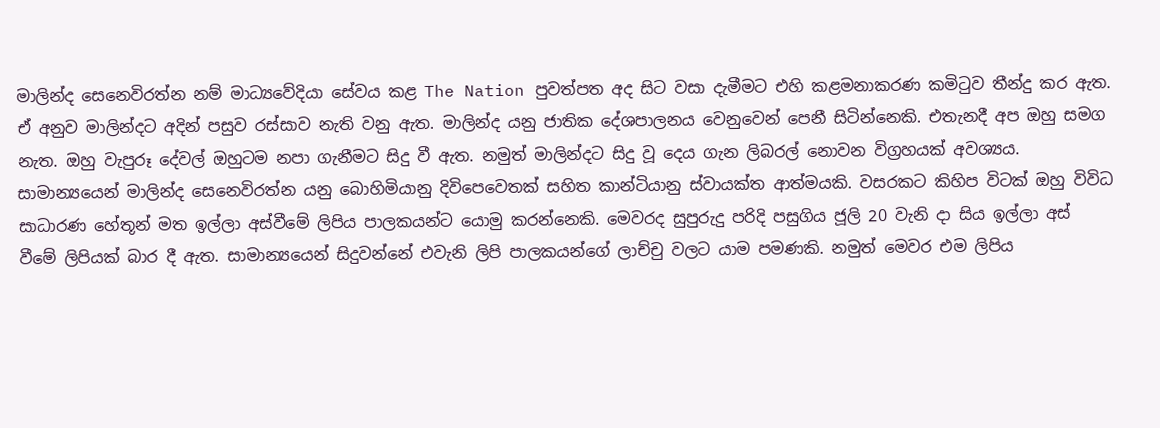මාලින්ද සෙනෙවිරත්න නම් මාධ්‍යවේදියා සේවය කළ The Nation පුවත්පත අද සිට වසා දැමීමට එහි කළමනාකරණ කමිටුව තීන්දු කර ඇත. ඒ අනුව මාලින්දට අදින් පසුව රස්සාව නැති වනු ඇත. මාලින්ද යනු ජාතික දේශපාලනය වෙනුවෙන් පෙනී සිටින්නෙකි. එතැනදී අප ඔහු සමග නැත. ඔහු වැපුරූ දේවල් ඔහුටම නපා ගැනීමට සිදු වී ඇත. නමුත් මාලින්දට සිදු වූ දෙය ගැන ලිබරල් නොවන විග්‍රහයක් අවශ්‍යය.
සාමාන්‍යයෙන් මාලින්ද සෙනෙවිරත්න යනු බොහිමියානු දිවිපෙවෙතක් සහිත කාන්ටියානු ස්වායක්ත ආත්මයකි. වසරකට කිහිප විටක් ඔහු විවිධ සාධාරණ හේතූන් මත ඉල්ලා අස්වීමේ ලිපිය පාලකයන්ට යොමු කරන්නෙකි. මෙවරද සුපුරුදු පරිදි පසුගිය ජූලි 20 වැනි දා සිය ඉල්ලා අස් වීමේ ලිපියක් බාර දී ඇත. සාමාන්‍යයෙන් සිදුවන්නේ එවැනි ලිපි පාලකයන්ගේ ලාච්චු වලට යාම පමණකි. නමුත් මෙවර එම ලිපිය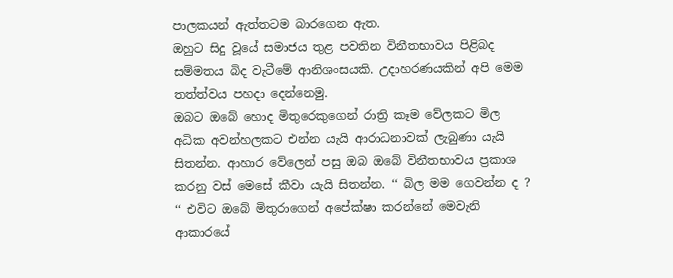පාලකයන් ඇත්තටම බාරගෙන ඇත.
ඔහුට සිදු වූයේ සමාජය තුළ පවතින විනීතභාවය පිළිබද සම්මතය බිද වැටීමේ ආනිශංසයකි. උදාහරණයකින් අපි මෙම තත්ත්වය පහදා දෙන්නෙමු.
ඔබට ඔබේ හොද මිතුරෙකුගෙන් රාත්‍රි කෑම වේලකට මිල අධික අවන්හලකට එන්න යැයි ආරාධනාවක් ලැබුණා යැයි සිතන්න. ආහාර වේලෙන් පසු ඔබ ඔබේ විනීතභාවය ප්‍රකාශ කරනු වස් මෙසේ කීවා යැයි සිතන්න. ‘‘ බිල මම ගෙවන්න ද ? ‘‘ එවිට ඔබේ මිතුරාගෙන් අපේක්ෂා කරන්නේ මෙවැනි ආකාරයේ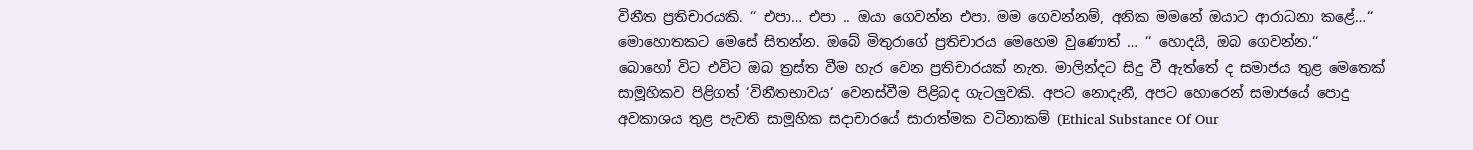විනීත ප්‍රතිචාරයකි. ‘‘ එපා… එපා .. ඔයා ගෙවන්න එපා. මම ගෙවන්නම්, අනික මමනේ ඔයාට ආරාධනා කළේ…‘‘ මොහොතකට මෙසේ සිතන්න. ඔබේ මිතුරාගේ ප්‍රතිචාරය මෙහෙම වුණොත් … ‘‘ හොදයි, ඔබ ගෙවන්න.‘‘
බොහෝ විට එවිට ඔබ ත්‍රස්ත වීම හැර වෙන ප්‍රතිචාරයක් නැත. මාලින්දට සිදු වී ඇත්තේ ද සමාජය තුළ මෙතෙක් සාමූහිකව පිළිගත් ‘විනීතභාවය‘ වෙනස්වීම පිළිබද ගැටලුවකි. අපට නොදැනී, අපට හොරෙන් සමාජයේ පොදු අවකාශය තුළ පැවති සාමූහික සදාචාරයේ සාරාත්මක වටිනාකම් (Ethical Substance Of Our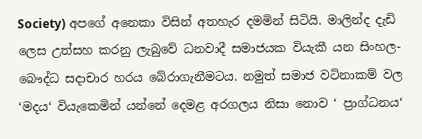Society) අපගේ අනෙකා විසින් අතහැර දමමින් සිටියි. මාලින්ද දැඩි ලෙස උත්සහ කරනු ලැබුවේ ධනවාදී සමාජයක වියැකී යන සිංහල-බෞද්ධ සදාචාර හරය බේරාගැනීමටය. නමුත් සමාජ වටිනාකම් වල ‘මදය‘ වියැකෙමින් යන්නේ දෙමළ අරගලය නිසා නොව ‘ ප්‍රාග්ධනය‘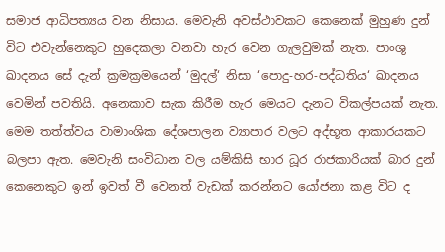සමාජ ආධිපත්‍යය වන නිසාය. මෙවැනි අවස්ථාවකට කෙනෙක් මුහුණ දුන් විට එවැන්නෙකුට හුදෙකලා වනවා හැර වෙන ගැලවුමක් නැත. පාංශු ඛාදනය සේ දැන් ක්‍රමක්‍රමයෙන් ‘මුදල්‘ නිසා ‘පොදු-හර-පද්ධතිය‘ ඛාදනය වෙමින් පවතියි. අනෙකාව සැක කිරීම හැර මෙයට දැනට විකල්පයක් නැත.
මෙම තත්ත්වය වාමාංශික දේශපාලන ව්‍යාපාර වලට අද්භූත ආකාරයකට බලපා ඇත. මෙවැනි සංවිධාන වල යම්කිසි භාර ධූර රාජකාරියක් බාර දුන් කෙනෙකුට ඉන් ඉවත් වී වෙනත් වැඩක් කරන්නට යෝජනා කළ විට ද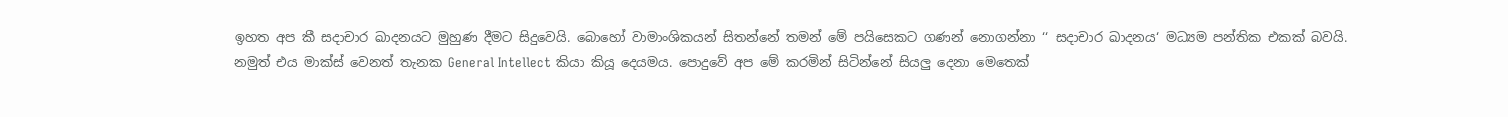ඉහත අප කී සදාචාර ඛාදනයට මුහුණ දීමට සිදුවෙයි. බොහෝ වාමාංශිකයන් සිතන්නේ තමන් මේ පයිසෙකට ගණන් නොගන්නා ‘‘ සදාචාර ඛාදනය‘ මධ්‍යම පන්තික එකක් බවයි. නමුත් එය මාක්ස් වෙනත් තැනක General Intellect කියා කියූ දෙයමය. පොදුවේ අප මේ කරමින් සිටින්නේ සියලු දෙනා මෙතෙක්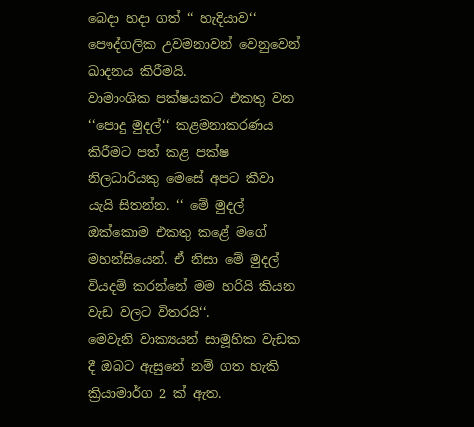බෙදා හදා ගත් ‘‘ හැදියාව‘‘ පෞද්ගලික උවමනාවන් වෙනුවෙන් ඛාදනය කිරීමයි.
වාමාංශික පක්ෂයකට එකතු වන ‘‘පොදු මුදල්‘‘ කළමනාකරණය කිරීමට පත් කළ පක්ෂ නිලධාරියකු මෙසේ අපට කීවා යැයි සිතන්න. ‘‘ මේ මුදල් ඔක්කොම එකතු කළේ මගේ මහන්සියෙන්. ඒ නිසා මේ මුදල් වියදම් කරන්නේ මම හරියි කියන වැඩ වලට විතරයි‘‘.
මෙවැනි වාක්‍යයන් සාමූහික වැඩක දී ඔබට ඇසුනේ නම් ගත හැකි ක්‍රියාමාර්ග 2 ක් ඇත.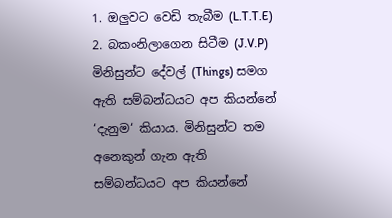1. ඔලුවට වෙඩි තැබීම (L.T.T.E)
2. බකංනිලාගෙන සිටීම (J.V.P)
මිනිසුන්ට දේවල් (Things) සමග ඇති සම්බන්ධයට අප කියන්නේ ‘දැනුම‘ කියාය. මිනිසුන්ට තම අනෙකුන් ගැන ඇති සම්බන්ධයට අප කියන්නේ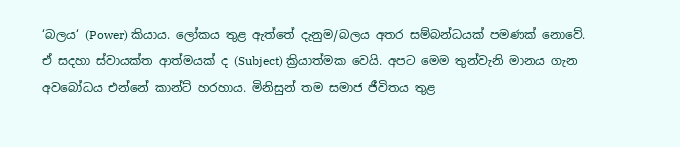‘බලය‘ (Power) කියාය. ලෝකය තුළ ඇත්තේ දැනුම/බලය අතර සම්බන්ධයක් පමණක් නොවේ. ඒ සදහා ස්වායක්ත ආත්මයක් ද (Subject) ක්‍රියාත්මක වෙයි. අපට මෙම තුන්වැනි මානය ගැන අවබෝධය එන්නේ කාන්ට් හරහාය. මිනිසුන් තම සමාජ ජීවිතය තුළ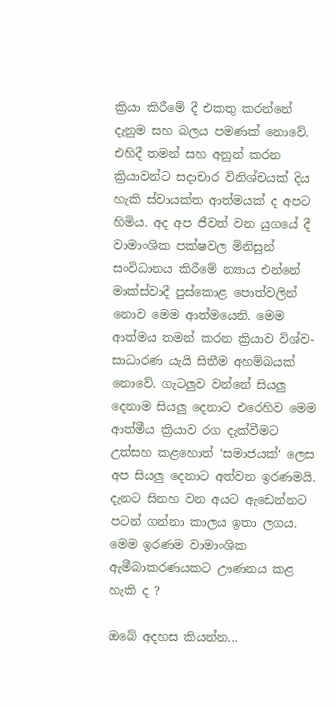ක්‍රියා කිරීමේ දී එකතු කරන්නේ දැනුම සහ බලය පමණක් නොවේ. එහිදී තමන් සහ අනුන් කරන ක්‍රියාවන්ට සදාචාර විනිශ්චයක් දිය හැකි ස්වායක්ත ආත්මයක් ද අපට හිමිය. අද අප ජීවත් වන යුගයේ දී වාමාංශික පක්ෂවල මිනිසුන් සංවිධානය කිරීමේ න්‍යාය එන්නේ මාක්ස්වාදී පුස්කොළ පොත්වලින් නොව මෙම ආත්මයෙනි. මෙම ආත්මය තමන් කරන ක්‍රියාව විශ්ව-සාධාරණ යැයි සිතීම අහම්බයක් නොවේ. ගැටලුව වන්නේ සියලු දෙනාම සියලු දෙනාට එරෙහිව මෙම ආත්මීය ක්‍රියාව රග දැක්වීමට උත්සහ කළහොත් ‘සමාජයක්‘ ලෙස අප සියලු දෙනාට අත්වන ඉරණමයි. දැනට සිනහ වන අයට ඇඩෙන්නට පටන් ගන්නා කාලය ඉතා ලගය. මෙම ඉරණම වාමාංශික ඇමීබාකරණයකට ඌණනය කළ හැකි ද ?

ඔබේ අදහස කියන්න...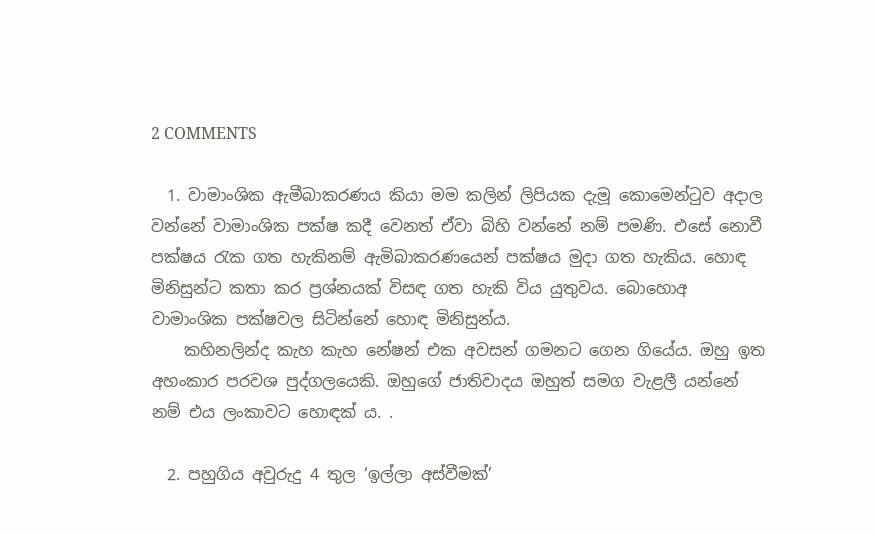2 COMMENTS

  1. වාමාංශික ඇමීබාකරණය කියා මම කලින් ලිපියක දැමූ කොමෙන්ටුව අදාල වන්නේ වාමාංශික පක්ෂ කදී වෙනත් ඒවා බිහි වන්නේ නම් පමණි. එසේ නොවී පක්ෂය රැක ගත හැකිනම් ඇමිබාකරණයෙන් පක්ෂය මුදා ගත හැකිය. හොඳ මිනිසුන්ට කතා කර ප්‍රශ්නයක් විසඳ ගත හැකි විය යුතුවය. බොහොඅ වාමාංශික පක්ෂවල සිටින්නේ හොඳ මිනිසුන්ය.
    කහිනලින්ද කැහ කැහ නේෂන් එක අවසන් ගමනට ගෙන ගියේය. ඔහු ඉත අහංකාර පරවශ පුද්ගලයෙකි. ඔහුගේ ජාතිවාදය ඔහුත් සමග වැළලී යන්නේ නම් එය ලංකාවට හොඳක් ය. .

  2. පහුගිය අවුරුදු 4 තුල ‘ඉල්ලා අස්වීමක්’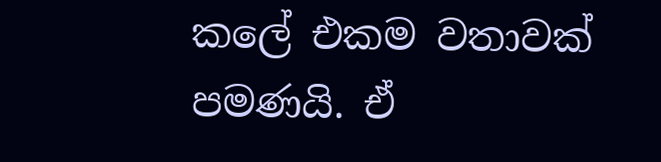කලේ එකම වතාවක් පමණයි. ඒ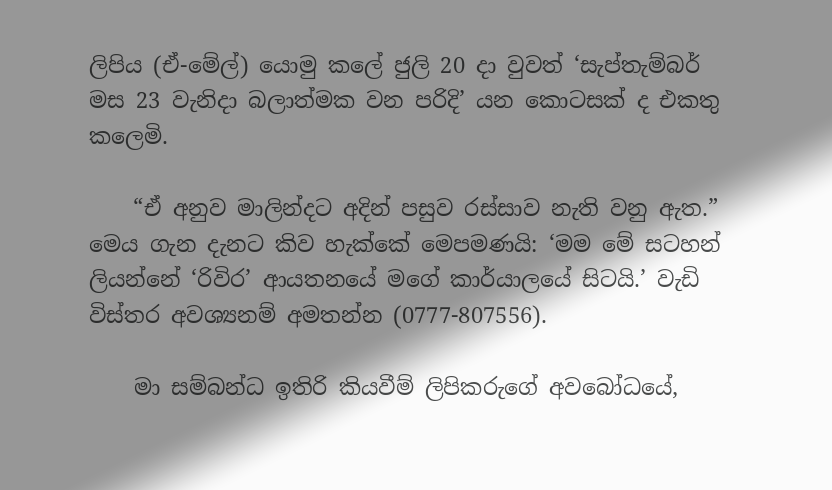ලිපිය (ඒ-මේල්) යොමු කලේ ජුලි 20 දා වුවත් ‘සැප්තැම්බර් මස 23 වැනිදා බලාත්මක වන පරිදි’ යන කොටසක් ද එකතු කලෙමි.

    “ඒ අනුව මාලින්දට අදින් පසුව රස්සාව නැති වනු ඇත.” මෙය ගැන දැනට කිව හැක්කේ මෙපමණයි: ‘මම මේ සටහන් ලියන්නේ ‘රිවිර’ ආයතනයේ මගේ කාර්යාලයේ සිටයි.’ වැඩි විස්තර අවශ්‍යනම් අමතන්න (0777-807556).

    මා සම්බන්ධ ඉතිරි කියවීම් ලිපිකරුගේ අවබෝධයේ,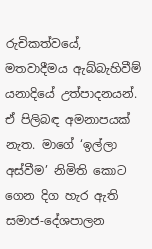රුචිකත්වයේ, මතවාදීමය ඇබ්බැහිවීම් යනාදියේ උත්පාදනයන්. ඒ පිලිබඳ අමනාපයක් නැත. මාගේ ‘ඉල්ලා අස්වීම’ නිමිති කොට ගෙන දිග හැර ඇති සමාජ-දේශපාලන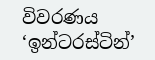විවරණය ‘ඉන්ටරස්ටින්’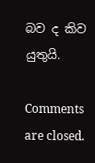බව ද කිව යුතුයි.

Comments are closed.